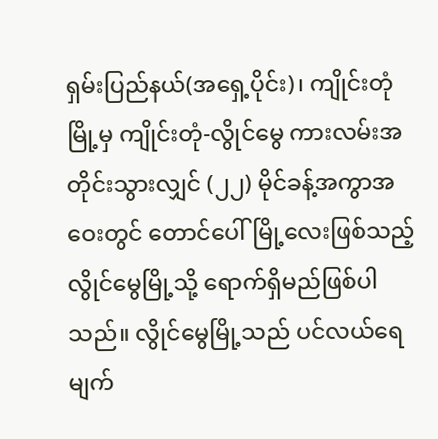ရှမ်းပြည်နယ်(အရှေ့ပိုင်း)၊ ကျိုင်းတုံမြို့မှ ကျိုင်းတုံ-လွိုင်မွေ ကားလမ်းအတိုင်းသွားလျှင် (၂၂) မိုင်ခန့်အကွာအဝေးတွင် တောင်ပေါ်မြို့လေးဖြစ်သည့် လွိုင်မွေမြို့သို့ ရောက်ရှိမည်ဖြစ်ပါသည်။ လွိုင်မွေမြို့သည် ပင်လယ်ရေမျက်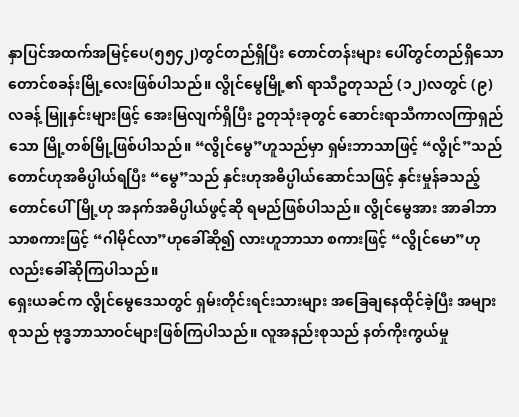နှာပြင်အထက်အမြင့်ပေ(၅၅၄၂)တွင်တည်ရှိပြီး တောင်တန်းများ ပေါ်တွင်တည်ရှိသော တောင်စခန်းမြို့လေးဖြစ်ပါသည်။ လွိုင်မွေမြို့၏ ရာသီဥတုသည် (၁၂)လတွင် (၉)လခန့် မြူနှင်းများဖြင့် အေးမြလျက်ရှိပြီး ဥတုသုံးခုတွင် ဆောင်းရာသီကာလကြာရှည်သော မြို့တစ်မြို့ဖြစ်ပါသည်။ “လွိုင်မွေ”ဟူသည်မှာ ရှမ်းဘာသာဖြင့် “လွိုင်”သည် တောင်ဟုအဓိပ္ပါယ်ရပြီး “မွေ”သည် နှင်းဟုအဓိပ္ပါယ်ဆောင်သဖြင့် နှင်းမှုန်ခသည့်တောင်ပေါ်မြို့ဟု အနက်အဓိပ္ပါယ်ဖွင့်ဆို ရမည်ဖြစ်ပါသည်။ လွိုင်မွေအား အာခါဘာသာစကားဖြင့် “ဂါမိုင်လာ”ဟုခေါ်ဆို၍ လားဟူဘာသာ စကားဖြင့် “လွိုင်မော”ဟုလည်းခေါ်ဆိုကြပါသည်။
ရှေးယခင်က လွိုင်မွေဒေသတွင် ရှမ်းတိုင်းရင်းသားများ အခြေချနေထိုင်ခဲ့ပြီး အများစုသည် ဗုဒ္ဓဘာသာဝင်များဖြစ်ကြပါသည်။ လူအနည်းစုသည် နတ်ကိုးကွယ်မှု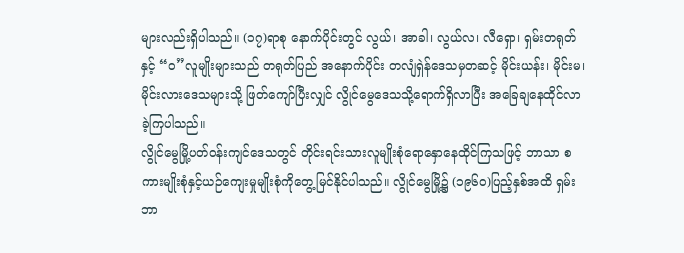များလည်းရှိပါသည်။ (၁၇)ရာစု နောက်ပိုင်းတွင် လွယ်၊ အာခါ၊ လွယ်လ၊ လီရှော၊ ရှမ်းတရုတ်နှင့် “ဝ”လူမျိုးများသည် တရုတ်ပြည် အနောက်ပိုင်း တလျံရှဲန်ဒေသမှတဆင့် မိုင်းယန်း၊ မိုင်းမ၊ မိုင်းလားဒေသများသို့ ဖြတ်ကျော်ပြီးလျှင် လွိုင်မွေဒေသသို့ရောက်ရှိလာပြီး အခြေချနေထိုင်လာခဲ့ကြပါသည်။
လွိုင်မွေမြို့ပတ်ဝန်းကျင်ဒေသတွင် တိုင်းရင်းသားလူမျိုးစုံရောနှောနေထိုင်ကြသဖြင့် ဘာသာ စကားမျိုးစုံနှင့်ယဉ်ကျေးမှုမျိုးစုံကိုတွေ့မြင်နိုင်ပါသည်။ လွိုင်မွေမြို့၌ (၁၉၆၀)ပြည့်နှစ်အထိ ရှမ်း ဘာ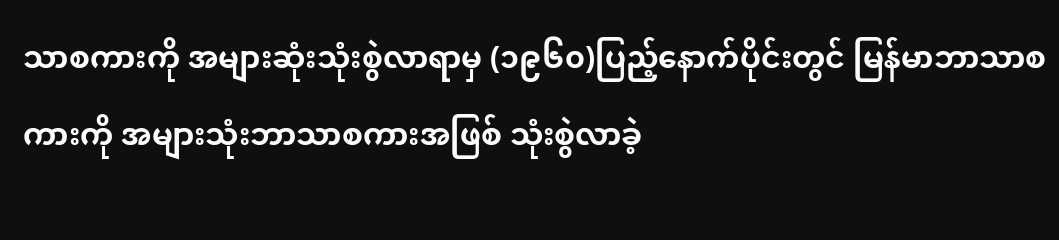သာစကားကို အများဆုံးသုံးစွဲလာရာမှ (၁၉၆၀)ပြည့်နောက်ပိုင်းတွင် မြန်မာဘာသာစကားကို အများသုံးဘာသာစကားအဖြစ် သုံးစွဲလာခဲ့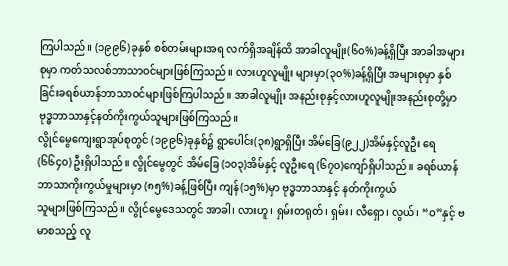ကြပါသည်။ (၁၉၉၆)ခုနှစ် စစ်တမ်းများအရ လက်ရှိအချိန်ထိ အာခါလူမျိုး(၆၀%)ခန့်ရှိပြီး အာခါအများစုမှာ ကတ်သလစ်ဘာသာဝင်များဖြစ်ကြသည်။ လားဟူလူမျိုး များမှာ(၃၀%)ခန့်ရှိပြီး အများစုမှာ နှစ်ခြင်းခရစ်ယာန်ဘာသာဝင်များဖြစ်ကြပါသည်။ အာခါလူမျိုး အနည်းစုနှင့်လားဟူလူမျိုးအနည်းစုတို့မှာ ဗုဒ္ဓဘာသာနှင့်နတ်ကိုးကွယ်သူများဖြစ်ကြသည်။
လွိုင်မွေကျေးရွာအုပ်စုတွင် (၁၉၉၆)ခုနှစ်၌ ရွာပေါင်း(၃၈)ရွာရှိပြီး အိမ်ခြေ(၉၂၂)အိမ်နှင့်လူဦး ရေ(၆၆၄၀) ဦးရှိပါသည်။ လွိုင်မွေတွင် အိမ်ခြေ (၁၀၃)အိမ်နှင့် လူဦးရေ (၆၇၀)ကျော်ရှိပါသည်။ ခရစ်ယာန်ဘာသာကိုးကွယ်မှုများမှာ (၈၅%)ခန့်ဖြစ်ပြီး ကျန်(၁၅%)မှာ ဗုဒ္ဓဘာသာနှင့် နတ်ကိုးကွယ်
သူများဖြစ်ကြသည်။ လွိုင်မွေဒေသတွင် အာခါ၊ လားဟူ၊ ရှမ်းတရုတ်၊ ရှမ်း၊ လီရှော၊ လွယ်၊ “ဝ”နှင့် ဗမာစသည့် လူ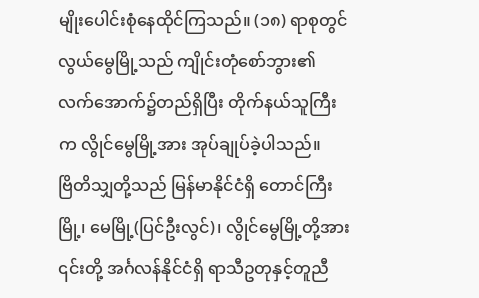မျိုးပေါင်းစုံနေထိုင်ကြသည်။ (၁၈) ရာစုတွင် လွယ်မွေမြို့သည် ကျိုင်းတုံစော်ဘွား၏ လက်အောက်၌တည်ရှိပြီး တိုက်နယ်သူကြီးက လွိုင်မွေမြို့အား အုပ်ချုပ်ခဲ့ပါသည်။
ဗြိတိသျှတို့သည် မြန်မာနိုင်ငံရှိ တောင်ကြီးမြို့၊ မေမြို့(ပြင်ဦးလွင်)၊ လွိုင်မွေမြို့တို့အား ၎င်းတို့ အင်္ဂလန်နိုင်ငံရှိ ရာသီဥတုနှင့်တူညီ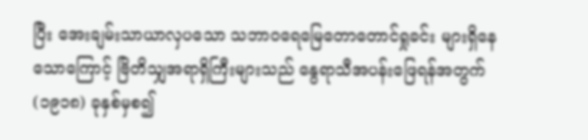ပြီး အေးချမ်းသာယာလှပသော သဘာဝရေမြေတောတောင်ရှုခင်း များရှိနေသောကြောင့် ဗြိတိသျှအရာရှိကြီးများသည် နွေရာသီအပန်းဖြေရန်အတွက် (၁၉၁၈) ခုနှစ်မှစ၍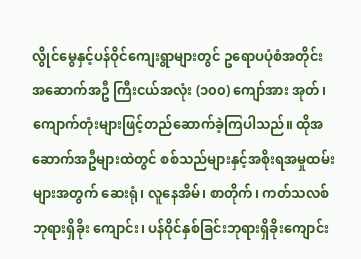လွိုင်မွေနှင့်ပန်ဝိုင်ကျေးရွာများတွင် ဥရောပပုံစံအတိုင်း အဆောက်အဦ ကြီးငယ်အလုံး (၁၀၀) ကျော်အား အုတ်၊ ကျောက်တုံးများဖြင့်တည်ဆောက်ခဲ့ကြပါသည်။ ထိုအဆောက်အဦများထဲတွင် စစ်သည်များနှင့်အစိုးရအမှုထမ်းများအတွက် ဆေးရုံ၊ လူနေအိမ်၊ စာတိုက်၊ ကတ်သလစ်ဘုရားရှိခိုး ကျောင်း၊ ပန်ဝိုင်နှစ်ခြင်းဘုရားရှိခိုးကျောင်း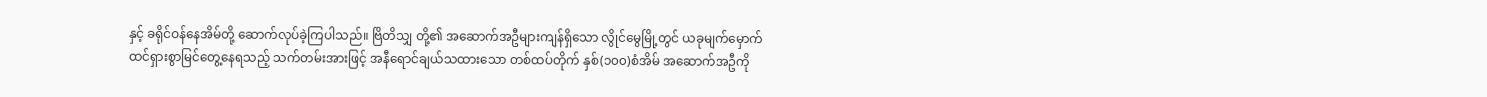နှင့် ခရိုင်ဝန်နေအိမ်တို့ ဆောက်လုပ်ခဲ့ကြပါသည်။ ဗြိတိသျှ တို့၏ အဆောက်အဦများကျန်ရှိသော လွိုင်မွေမြို့တွင် ယခုမျက်မှောက် ထင်ရှားစွာမြင်တွေ့နေရသည့် သက်တမ်းအားဖြင့် အနီရောင်ချယ်သထားသော တစ်ထပ်တိုက် နှစ်(၁၀၀)စံအိမ် အဆောက်အဦကို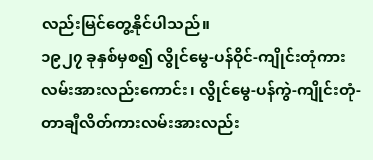လည်းမြင်တွေ့နိုင်ပါသည်။
၁၉၂၇ ခုနှစ်မှစ၍ လွိုင်မွေ-ပန်ဝိုင်-ကျိုင်းတုံကားလမ်းအားလည်းကောင်း၊ လွိုင်မွေ-ပန်ကွဲ-ကျိုင်းတုံ- တာချီလိတ်ကားလမ်းအားလည်း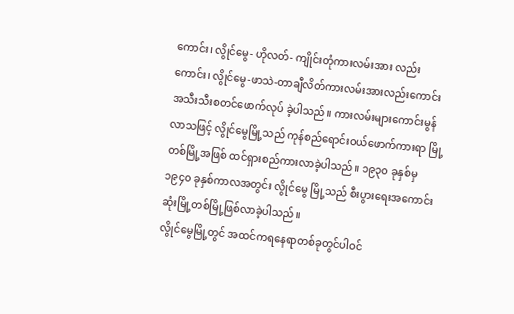ကောင်း၊ လွိုင်မွေ- ဟိုလတ်- ကျိုင်းတုံကားလမ်းအား လည်းကောင်း၊ လွိုင်မွေ-ဖာသဲ-တာချီလိတ်ကားလမ်းအားလည်းကောင်း အသီးသီးစတင်ဖောက်လုပ် ခဲ့ပါသည်။ ကားလမ်းများကောင်းမွန်လာသဖြင့် လွိုင်မွေမြို့သည် ကုန်စည်ရောင်းဝယ်ဖောက်ကားရာ မြို့တစ်မြို့အဖြစ် ထင်ရှားစည်ကားလာခဲ့ပါသည်။ ၁၉၃၀ ခုနှစ်မှ ၁၉၄၀ ခုနှစ်ကာလအတွင်း လွိုင်မွေ မြို့သည် စီးပွားရေးအကောင်းဆုံးမြို့တစ်မြို့ဖြစ်လာခဲ့ပါသည်။
လွိုင်မွေမြို့တွင် အထင်ကရနေရာတစ်ခုတွင်ပါဝင်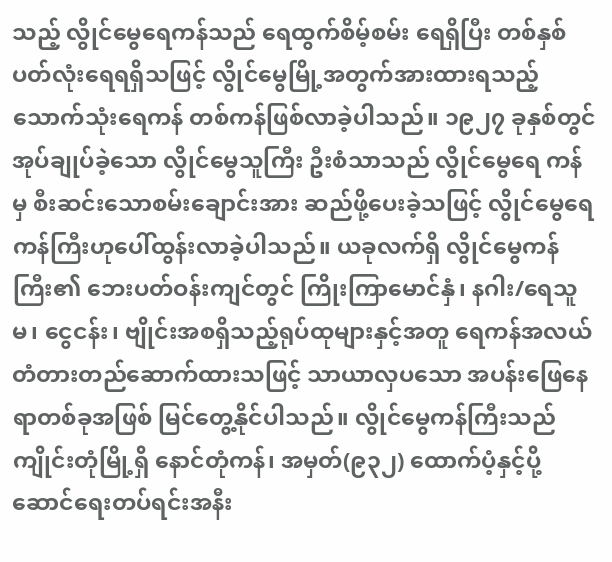သည့် လွိုင်မွေရေကန်သည် ရေထွက်စိမ့်စမ်း ရေရှိပြီး တစ်နှစ်ပတ်လုံးရေရရှိသဖြင့် လွိုင်မွေမြို့အတွက်အားထားရသည့် သောက်သုံးရေကန် တစ်ကန်ဖြစ်လာခဲ့ပါသည်။ ၁၉၂၇ ခုနှစ်တွင် အုပ်ချုပ်ခဲ့သော လွိုင်မွေသူကြီး ဦးစံသာသည် လွိုင်မွေရေ ကန်မှ စီးဆင်းသောစမ်းချောင်းအား ဆည်ဖို့ပေးခဲ့သဖြင့် လွိုင်မွေရေကန်ကြီးဟုပေါ်ထွန်းလာခဲ့ပါသည်။ ယခုလက်ရှိ လွိုင်မွေကန်ကြီး၏ ဘေးပတ်ဝန်းကျင်တွင် ကြိုးကြာမောင်နှံ၊ နဂါး/ရေသူမ၊ ငွေငန်း၊ ဗျိုင်းအစရှိသည့်ရုပ်ထုများနှင့်အတူ ရေကန်အလယ်တံတားတည်ဆောက်ထားသဖြင့် သာယာလှပသော အပန်းဖြေနေရာတစ်ခုအဖြစ် မြင်တွေ့နိုင်ပါသည်။ လွိုင်မွေကန်ကြီးသည် ကျိုင်းတုံမြို့ရှိ နောင်တုံကန်၊ အမှတ်(၉၃၂) ထောက်ပံ့နှင့်ပို့ဆောင်ရေးတပ်ရင်းအနီး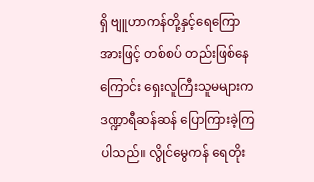ရှိ ဗျူဟာကန်တို့နှင့်ရေကြောအားဖြင့် တစ်စပ် တည်းဖြစ်နေကြောင်း ရှေးလူကြီးသူမများက ဒဏ္ဍာရီဆန်ဆန် ပြောကြားခဲ့ကြပါသည်။ လွိုင်မွေကန် ရေတိုး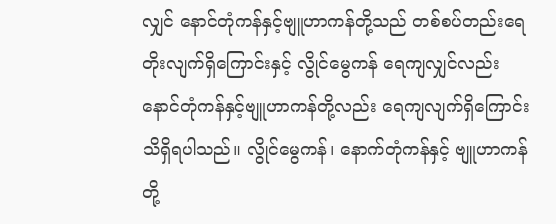လျှင် နောင်တုံကန်နှင့်ဗျူဟာကန်တို့သည် တစ်စပ်တည်းရေတိုးလျက်ရှိကြောင်းနှင့် လွိုင်မွေကန် ရေကျလျှင်လည်း နောင်တုံကန်နှင့်ဗျူဟာကန်တို့လည်း ရေကျလျက်ရှိကြောင်း သိရှိရပါသည်။ လွိုင်မွေကန်၊ နောက်တုံကန်နှင့် ဗျူဟာကန်တို့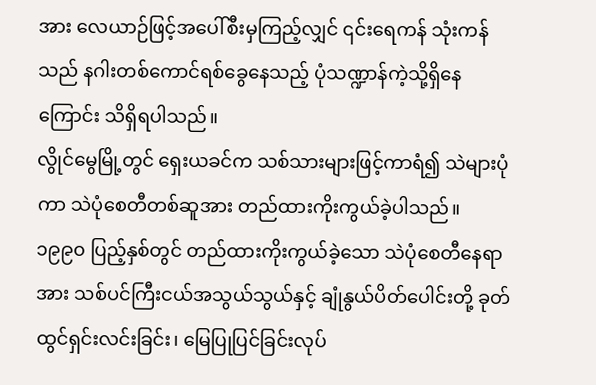အား လေယာဉ်ဖြင့်အပေါ်စီးမှကြည့်လျှင် ၎င်းရေကန် သုံးကန်သည် နဂါးတစ်ကောင်ရစ်ခွေနေသည့် ပုံသဏ္ဍာန်ကဲ့သို့ရှိနေကြောင်း သိရှိရပါသည်။
လွိုင်မွေမြို့တွင် ရှေးယခင်က သစ်သားများဖြင့်ကာရံ၍ သဲများပုံကာ သဲပုံစေတီတစ်ဆူအား တည်ထားကိုးကွယ်ခဲ့ပါသည်။ ၁၉၉၀ ပြည့်နှစ်တွင် တည်ထားကိုးကွယ်ခဲ့သော သဲပုံစေတီနေရာအား သစ်ပင်ကြီးငယ်အသွယ်သွယ်နှင့် ချုံနွယ်ပိတ်ပေါင်းတို့ ခုတ်ထွင်ရှင်းလင်းခြင်း၊ မြေပြုပြင်ခြင်းလုပ်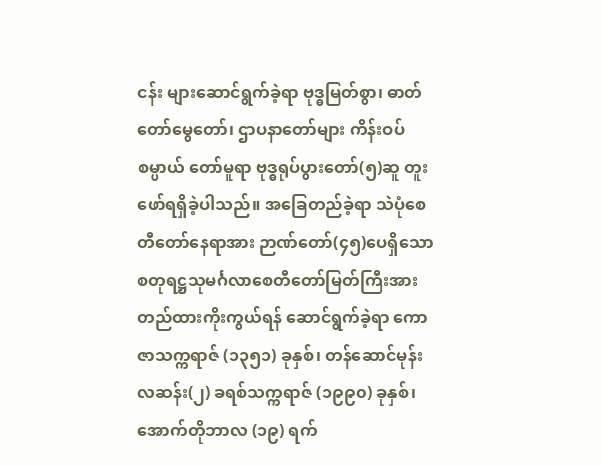ငန်း များဆောင်ရွက်ခဲ့ရာ ဗုဒ္ဓမြတ်စွာ၊ ဓာတ်တော်မွေတော်၊ ဌာပနာတော်များ ကိန်းဝပ်စမ္ပာယ် တော်မူရာ ဗုဒ္ဓရုပ်ပွားတော်(၅)ဆူ တူးဖော်ရရှိခဲ့ပါသည်။ အခြေတည်ခဲ့ရာ သဲပုံစေတီတော်နေရာအား ဉာဏ်တော်(၄၅)ပေရှိသော စတုရဋ္ဌသုမင်္ဂလာစေတီတော်မြတ်ကြီးအား တည်ထားကိုးကွယ်ရန် ဆောင်ရွက်ခဲ့ရာ ကောဇာသက္ကရာဇ် (၁၃၅၁) ခုနှစ်၊ တန်ဆောင်မုန်းလဆန်း(၂) ခရစ်သက္ကရာဇ် (၁၉၉၀) ခုနှစ်၊ အောက်တိုဘာလ (၁၉) ရက်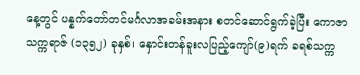နေ့တွင် ပန္နက်တော်တင်မင်္ဂလာအခမ်းအနား စတင်ဆောင်ရွက်ခဲ့ပြီး ကောဇာသက္ကရာဇ် (၁၃၅၂) ခုနှစ်၊ နှောင်းတန်ခူးလပြည့်ကျော်(၉)ရက် ခရစ်သက္က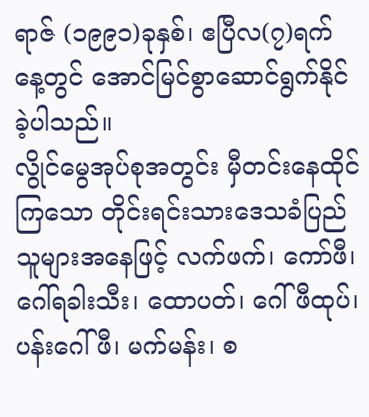ရာဇ် (၁၉၉၁)ခုနှစ်၊ ဧပြီလ(၇)ရက်နေ့တွင် အောင်မြင်စွာဆောင်ရွက်နိုင်ခဲ့ပါသည်။
လွိုင်မွေအုပ်စုအတွင်း မှီတင်းနေထိုင်ကြသော တိုင်းရင်းသားဒေသခံပြည်သူများအနေဖြင့် လက်ဖက်၊ ကော်ဖီ၊ ဂေါ်ရခါးသီး၊ ထောပတ်၊ ဂေါ်ဖီထုပ်၊ ပန်းဂေါ်ဖီ၊ မက်မန်း၊ စ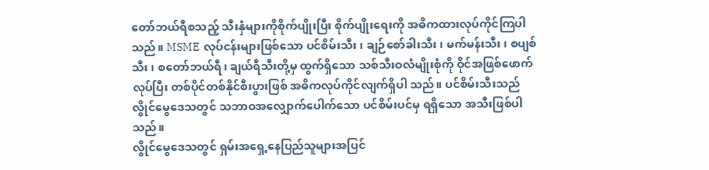တော်ဘယ်ရီစသည့် သီးနှံများကိုစိုက်ပျိုးပြီး စိုက်ပျိုးရေးကို အဓိကထားလုပ်ကိုင်ကြပါသည်။ MSME လုပ်ငန်းများဖြစ်သော ပင်စိမ်းသီး၊ ချဉ်စော်ခါးသီး၊ မက်မန်းသီး၊ စပျစ်သီး၊ စတော်ဘယ်ရီ၊ ချယ်ရီသီးတို့မှ ထွက်ရှိသော သစ်သီးဝလံမျိုးစုံကို ဝိုင်အဖြစ်ဖောက်လုပ်ပြီး တစ်ပိုင်တစ်နိုင်စီးပွားဖြစ် အဓိကလုပ်ကိုင်လျက်ရှိပါ သည်။ ပင်စိမ်းသီးသည် လွိုင်မွေဒေသတွင် သဘာဝအလျှောက်ပေါက်သော ပင်စိမ်းပင်မှ ရရှိသော အသီးဖြစ်ပါသည်။
လွိုင်မွေဒေသတွင် ရှမ်းအရှေ့နေပြည်သူများအပြင်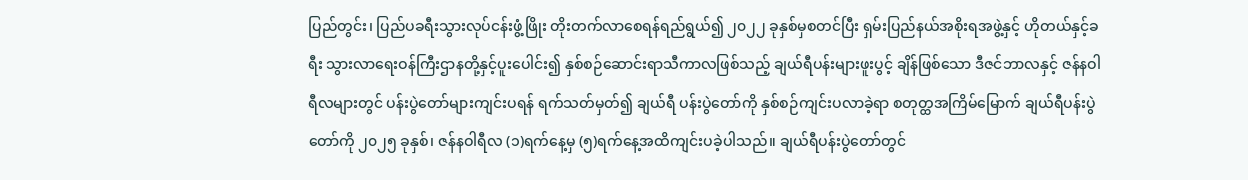ပြည်တွင်း၊ ပြည်ပခရီးသွားလုပ်ငန်းဖွံ့ဖြိုး တိုးတက်လာစေရန်ရည်ရွယ်၍ ၂၀၂၂ ခုနှစ်မှစတင်ပြီး ရှမ်းပြည်နယ်အစိုးရအဖွဲ့နှင့် ဟိုတယ်နှင့်ခရီး သွားလာရေးဝန်ကြီးဌာနတို့နှင့်ပူးပေါင်း၍ နှစ်စဉ်ဆောင်းရာသီကာလဖြစ်သည့် ချယ်ရီပန်းများဖူးပွင့် ချိန်ဖြစ်သော ဒီဇင်ဘာလနှင့် ဇန်နဝါရီလများတွင် ပန်းပွဲတော်များကျင်းပရန် ရက်သတ်မှတ်၍ ချယ်ရီ ပန်းပွဲတော်ကို နှစ်စဉ်ကျင်းပလာခဲ့ရာ စတုတ္ထအကြိမ်မြောက် ချယ်ရီပန်းပွဲတော်ကို ၂၀၂၅ ခုနှစ်၊ ဇန်နဝါရီလ (၁)ရက်နေ့မှ (၅)ရက်နေ့အထိကျင်းပခဲ့ပါသည်။ ချယ်ရီပန်းပွဲတော်တွင်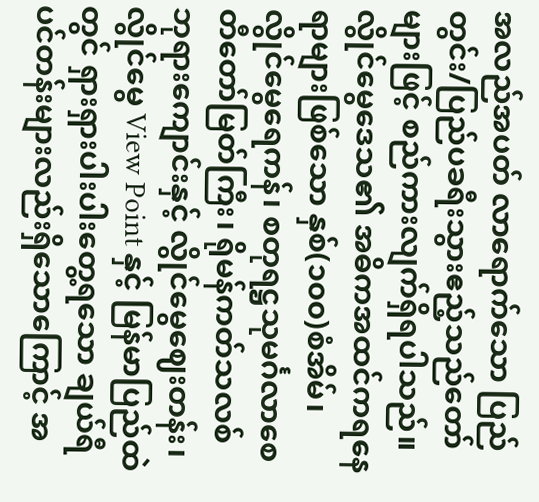အလည်အပတ် လာရောက်သော ပြည်တွင်း/ပြည်ပခရီးသွားဧည့်သည်တော်များဖြင့် စည်ကားလျက်ရှိရပါသည်။
လွိုင်မွေဒေသ၏ အဓိကအထင်ကရနေရာများဖြစ်သော နှစ်(၁၀၀)စံအိမ်၊ လွိုင်မွေရေကန်၊ စတုရဋ္ဌသုမင်္ဂလာစေတီတော်မြတ်ကြီး၊ ရိုမန်ကတ်သလစ်ဘုရားကျောင်းနှင့် လွိုင်မွေဈေးတန်း၊ လွိုင်မွေ View Point နှင့် မြန်မာပြည်ထဲတွင် ရှားရှားပါးပါးတွေ့ရသော ချယ်ရီပင်တန်းများလည်းရှိသောကြောင့် အ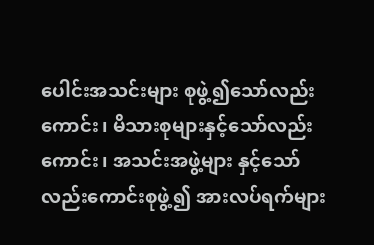ပေါင်းအသင်းများ စုဖွဲ့၍သော်လည်းကောင်း၊ မိသားစုများနှင့်သော်လည်းကောင်း၊ အသင်းအဖွဲ့များ နှင့်သော်လည်းကောင်းစုဖွဲ့၍ အားလပ်ရက်များ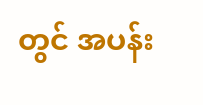တွင် အပန်း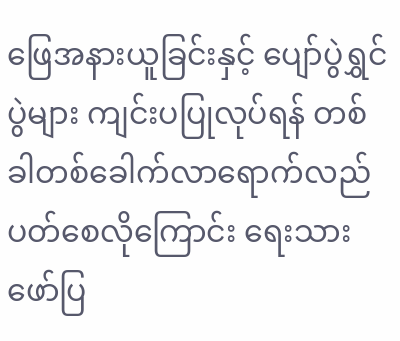ဖြေအနားယူခြင်းနှင့် ပျော်ပွဲရွှင်ပွဲများ ကျင်းပပြုလုပ်ရန် တစ်ခါတစ်ခေါက်လာရောက်လည်ပတ်စေလိုကြောင်း ရေးသားဖော်ပြ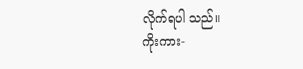လိုက်ရပါ သည်။
ကိုးကား-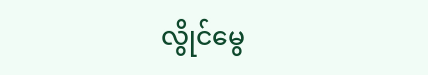လွိုင်မွေ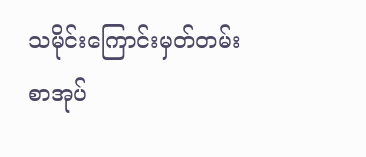သမိုင်းကြောင်းမှတ်တမ်းစာအုပ်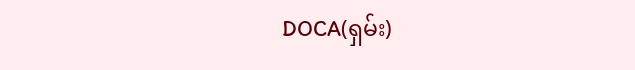DOCA(ရှမ်း)